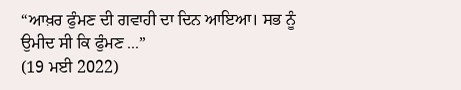“ਆਖ਼ਰ ਫੁੰਮਣ ਦੀ ਗਵਾਹੀ ਦਾ ਦਿਨ ਆਇਆ। ਸਭ ਨੂੰ ਉਮੀਦ ਸੀ ਕਿ ਫੁੰਮਣ ...”
(19 ਮਈ 2022)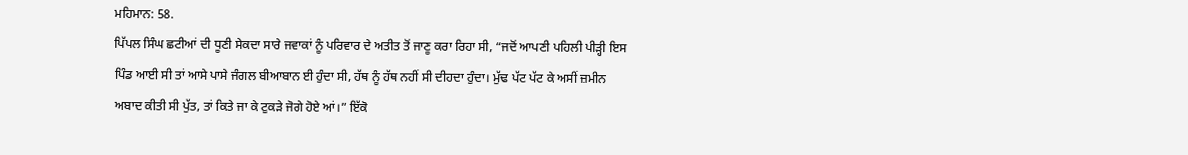ਮਹਿਮਾਨ: 58.
ਪਿੱਪਲ ਸਿੰਘ ਛਟੀਆਂ ਦੀ ਧੂਣੀ ਸੇਕਦਾ ਸਾਰੇ ਜਵਾਕਾਂ ਨੂੰ ਪਰਿਵਾਰ ਦੇ ਅਤੀਤ ਤੋਂ ਜਾਣੂ ਕਰਾ ਰਿਹਾ ਸੀ, “ਜਦੋਂ ਆਪਣੀ ਪਹਿਲੀ ਪੀੜ੍ਹੀ ਇਸ ਪਿੰਡ ਆਈ ਸੀ ਤਾਂ ਆਸੇ ਪਾਸੇ ਜੰਗਲ ਬੀਆਬਾਨ ਈ ਹੁੰਦਾ ਸੀ, ਹੱਥ ਨੂੰ ਹੱਥ ਨਹੀਂ ਸੀ ਦੀਹਦਾ ਹੁੰਦਾ। ਮੁੱਢ ਪੱਟ ਪੱਟ ਕੇ ਅਸੀਂ ਜ਼ਮੀਨ ਅਬਾਦ ਕੀਤੀ ਸੀ ਪੁੱਤ, ਤਾਂ ਕਿਤੇ ਜਾ ਕੇ ਟੁਕੜੇ ਜੋਗੇ ਹੋਏ ਆਂ।” ਇੱਕੋ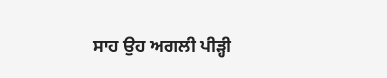ਸਾਹ ਉਹ ਅਗਲੀ ਪੀੜ੍ਹੀ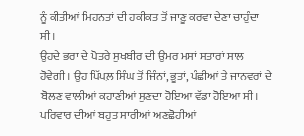ਨੂੰ ਕੀਤੀਆਂ ਮਿਹਨਤਾਂ ਦੀ ਹਕੀਕਤ ਤੋਂ ਜਾਣੂ ਕਰਵਾ ਦੇਣਾ ਚਾਹੁੰਦਾ ਸੀ।
ਉਹਦੇ ਭਰਾ ਦੇ ਪੋਤਰੇ ਸੁਖਬੀਰ ਦੀ ਉਮਰ ਮਸਾਂ ਸਤਾਰਾਂ ਸਾਲ ਹੋਵੇਗੀ। ਉਹ ਪਿੱਪਲ਼ ਸਿੰਘ ਤੋਂ ਜਿੰਨਾਂ, ਭੂਤਾਂ, ਪੰਛੀਆਂ ਤੇ ਜਾਨਵਰਾਂ ਦੇ ਬੋਲਣ ਵਾਲੀਆਂ ਕਹਾਣੀਆਂ ਸੁਣਦਾ ਹੋਇਆ ਵੱਡਾ ਹੋਇਆ ਸੀ। ਪਰਿਵਾਰ ਦੀਆਂ ਬਹੁਤ ਸਾਰੀਆਂ ਅਣਛੋਹੀਆਂ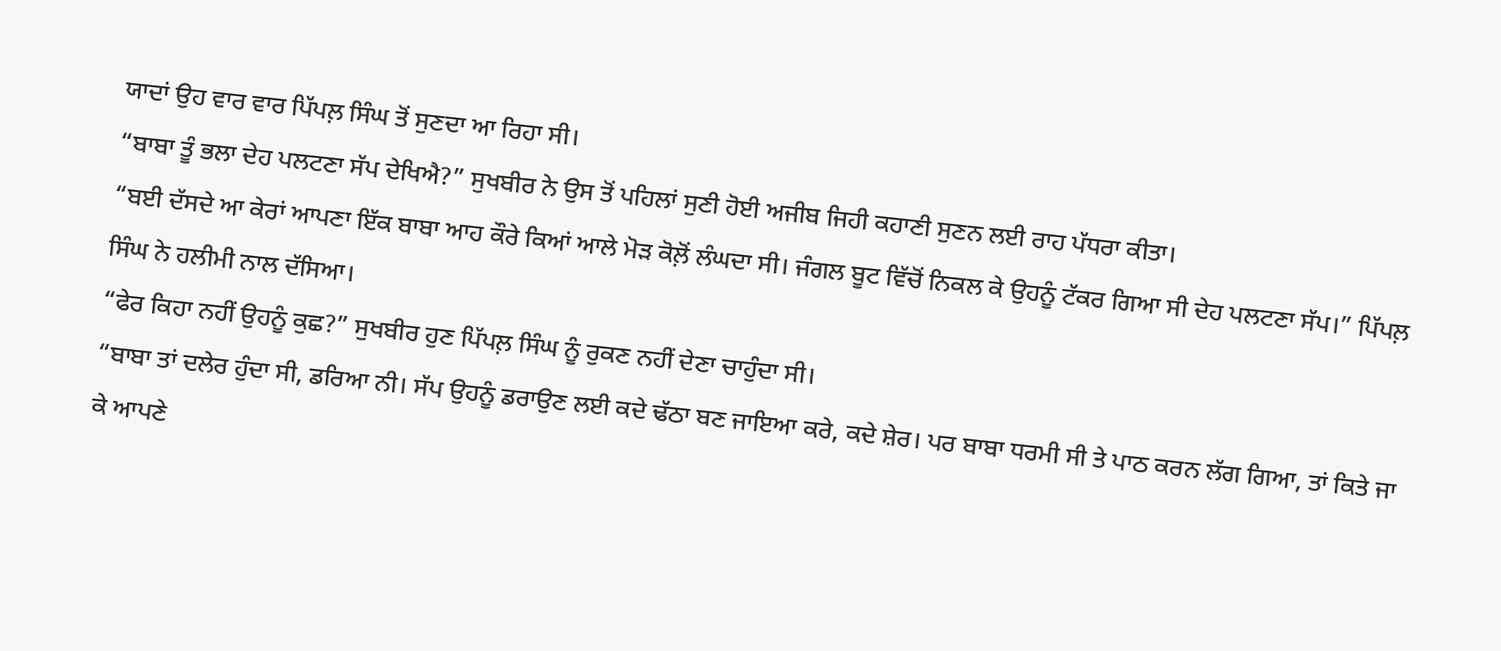ਯਾਦਾਂ ਉਹ ਵਾਰ ਵਾਰ ਪਿੱਪਲ਼ ਸਿੰਘ ਤੋਂ ਸੁਣਦਾ ਆ ਰਿਹਾ ਸੀ।
“ਬਾਬਾ ਤੂੰ ਭਲਾ ਦੇਹ ਪਲਟਣਾ ਸੱਪ ਦੇਖਿਐ?” ਸੁਖਬੀਰ ਨੇ ਉਸ ਤੋਂ ਪਹਿਲਾਂ ਸੁਣੀ ਹੋਈ ਅਜੀਬ ਜਿਹੀ ਕਹਾਣੀ ਸੁਣਨ ਲਈ ਰਾਹ ਪੱਧਰਾ ਕੀਤਾ।
“ਬਈ ਦੱਸਦੇ ਆ ਕੇਰਾਂ ਆਪਣਾ ਇੱਕ ਬਾਬਾ ਆਹ ਕੌਰੇ ਕਿਆਂ ਆਲੇ ਮੋੜ ਕੋਲ਼ੋਂ ਲੰਘਦਾ ਸੀ। ਜੰਗਲ ਬੂਟ ਵਿੱਚੋਂ ਨਿਕਲ ਕੇ ਉਹਨੂੰ ਟੱਕਰ ਗਿਆ ਸੀ ਦੇਹ ਪਲਟਣਾ ਸੱਪ।” ਪਿੱਪਲ਼ ਸਿੰਘ ਨੇ ਹਲੀਮੀ ਨਾਲ ਦੱਸਿਆ।
“ਫੇਰ ਕਿਹਾ ਨਹੀਂ ਉਹਨੂੰ ਕੁਛ?” ਸੁਖਬੀਰ ਹੁਣ ਪਿੱਪਲ਼ ਸਿੰਘ ਨੂੰ ਰੁਕਣ ਨਹੀਂ ਦੇਣਾ ਚਾਹੁੰਦਾ ਸੀ।
“ਬਾਬਾ ਤਾਂ ਦਲੇਰ ਹੁੰਦਾ ਸੀ, ਡਰਿਆ ਨੀ। ਸੱਪ ਉਹਨੂੰ ਡਰਾਉਣ ਲਈ ਕਦੇ ਢੱਠਾ ਬਣ ਜਾਇਆ ਕਰੇ, ਕਦੇ ਸ਼ੇਰ। ਪਰ ਬਾਬਾ ਧਰਮੀ ਸੀ ਤੇ ਪਾਠ ਕਰਨ ਲੱਗ ਗਿਆ, ਤਾਂ ਕਿਤੇ ਜਾ ਕੇ ਆਪਣੇ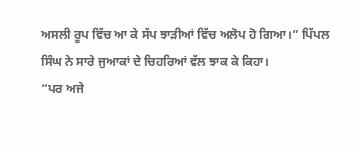ਅਸਲੀ ਰੂਪ ਵਿੱਚ ਆ ਕੇ ਸੱਪ ਝਾੜੀਆਂ ਵਿੱਚ ਅਲੋਪ ਹੋ ਗਿਆ।” ਪਿੱਪਲ ਸਿੰਘ ਨੇ ਸਾਰੇ ਜੁਆਕਾਂ ਦੇ ਚਿਹਰਿਆਂ ਵੱਲ ਝਾਕ ਕੇ ਕਿਹਾ।
“ਪਰ ਅਜੇ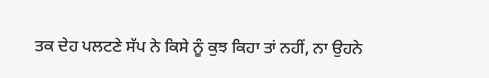ਤਕ ਦੇਹ ਪਲਟਣੇ ਸੱਪ ਨੇ ਕਿਸੇ ਨੂੰ ਕੁਝ ਕਿਹਾ ਤਾਂ ਨਹੀਂ, ਨਾ ਉਹਨੇ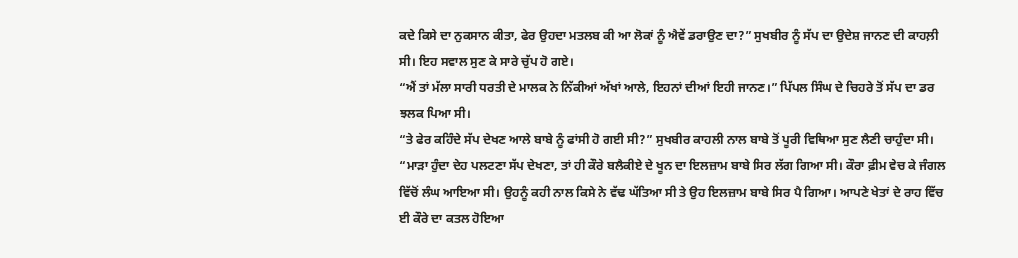ਕਦੇ ਕਿਸੇ ਦਾ ਨੁਕਸਾਨ ਕੀਤਾ, ਫੇਰ ਉਹਦਾ ਮਤਲਬ ਕੀ ਆ ਲੋਕਾਂ ਨੂੰ ਐਵੇਂ ਡਰਾਉਣ ਦਾ?” ਸੁਖਬੀਰ ਨੂੰ ਸੱਪ ਦਾ ਉਦੇਸ਼ ਜਾਨਣ ਦੀ ਕਾਹਲ਼ੀ ਸੀ। ਇਹ ਸਵਾਲ ਸੁਣ ਕੇ ਸਾਰੇ ਚੁੱਪ ਹੋ ਗਏ।
“ਐਂ ਤਾਂ ਮੱਲਾ ਸਾਰੀ ਧਰਤੀ ਦੇ ਮਾਲਕ ਨੇ ਨਿੱਕੀਆਂ ਅੱਖਾਂ ਆਲੇ, ਇਹਨਾਂ ਦੀਆਂ ਇਹੀ ਜਾਨਣ।” ਪਿੱਪਲ ਸਿੰਘ ਦੇ ਚਿਹਰੇ ਤੋਂ ਸੱਪ ਦਾ ਡਰ ਝਲਕ ਪਿਆ ਸੀ।
“ਤੇ ਫੇਰ ਕਹਿੰਦੇ ਸੱਪ ਦੇਖਣ ਆਲੇ ਬਾਬੇ ਨੂੰ ਫਾਂਸੀ ਹੋ ਗਈ ਸੀ?” ਸੁਖਬੀਰ ਕਾਹਲੀ ਨਾਲ ਬਾਬੇ ਤੋਂ ਪੂਰੀ ਵਿਥਿਆ ਸੁਣ ਲੈਣੀ ਚਾਹੁੰਦਾ ਸੀ।
“ਮਾੜਾ ਹੁੰਦਾ ਦੇਹ ਪਲਟਣਾ ਸੱਪ ਦੇਖਣਾ, ਤਾਂ ਹੀ ਕੌਰੇ ਬਲੈਕੀਏ ਦੇ ਖੂਨ ਦਾ ਇਲਜ਼ਾਮ ਬਾਬੇ ਸਿਰ ਲੱਗ ਗਿਆ ਸੀ। ਕੌਰਾ ਫ਼ੀਮ ਵੇਚ ਕੇ ਜੰਗਲ ਵਿੱਚੋਂ ਲੰਘ ਆਇਆ ਸੀ। ਉਹਨੂੰ ਕਹੀ ਨਾਲ ਕਿਸੇ ਨੇ ਵੱਢ ਘੱਤਿਆ ਸੀ ਤੇ ਉਹ ਇਲਜ਼ਾਮ ਬਾਬੇ ਸਿਰ ਪੈ ਗਿਆ। ਆਪਣੇ ਖੇਤਾਂ ਦੇ ਰਾਹ ਵਿੱਚ ਈ ਕੌਰੇ ਦਾ ਕਤਲ ਹੋਇਆ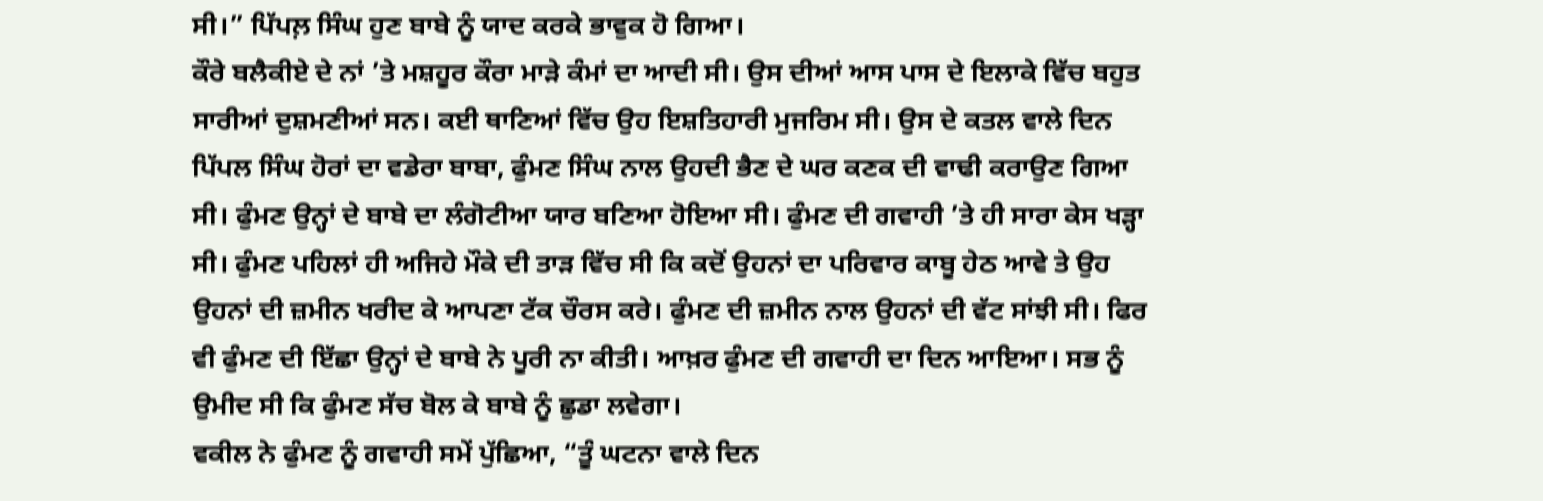ਸੀ।” ਪਿੱਪਲ਼ ਸਿੰਘ ਹੁਣ ਬਾਬੇ ਨੂੰ ਯਾਦ ਕਰਕੇ ਭਾਵੁਕ ਹੋ ਗਿਆ।
ਕੌਰੇ ਬਲੈਕੀਏ ਦੇ ਨਾਂ ’ਤੇ ਮਸ਼ਹੂਰ ਕੌਰਾ ਮਾੜੇ ਕੰਮਾਂ ਦਾ ਆਦੀ ਸੀ। ਉਸ ਦੀਆਂ ਆਸ ਪਾਸ ਦੇ ਇਲਾਕੇ ਵਿੱਚ ਬਹੁਤ ਸਾਰੀਆਂ ਦੁਸ਼ਮਣੀਆਂ ਸਨ। ਕਈ ਥਾਣਿਆਂ ਵਿੱਚ ਉਹ ਇਸ਼ਤਿਹਾਰੀ ਮੁਜਰਿਮ ਸੀ। ਉਸ ਦੇ ਕਤਲ ਵਾਲੇ ਦਿਨ ਪਿੱਪਲ ਸਿੰਘ ਹੋਰਾਂ ਦਾ ਵਡੇਰਾ ਬਾਬਾ, ਫੁੰਮਣ ਸਿੰਘ ਨਾਲ ਉਹਦੀ ਭੈਣ ਦੇ ਘਰ ਕਣਕ ਦੀ ਵਾਢੀ ਕਰਾਉਣ ਗਿਆ ਸੀ। ਫੁੰਮਣ ਉਨ੍ਹਾਂ ਦੇ ਬਾਬੇ ਦਾ ਲੰਗੋਟੀਆ ਯਾਰ ਬਣਿਆ ਹੋਇਆ ਸੀ। ਫੁੰਮਣ ਦੀ ਗਵਾਹੀ ’ਤੇ ਹੀ ਸਾਰਾ ਕੇਸ ਖੜ੍ਹਾ ਸੀ। ਫੁੰਮਣ ਪਹਿਲਾਂ ਹੀ ਅਜਿਹੇ ਮੌਕੇ ਦੀ ਤਾੜ ਵਿੱਚ ਸੀ ਕਿ ਕਦੋਂ ਉਹਨਾਂ ਦਾ ਪਰਿਵਾਰ ਕਾਬੂ ਹੇਠ ਆਵੇ ਤੇ ਉਹ ਉਹਨਾਂ ਦੀ ਜ਼ਮੀਨ ਖਰੀਦ ਕੇ ਆਪਣਾ ਟੱਕ ਚੌਰਸ ਕਰੇ। ਫੁੰਮਣ ਦੀ ਜ਼ਮੀਨ ਨਾਲ ਉਹਨਾਂ ਦੀ ਵੱਟ ਸਾਂਝੀ ਸੀ। ਫਿਰ ਵੀ ਫੁੰਮਣ ਦੀ ਇੱਛਾ ਉਨ੍ਹਾਂ ਦੇ ਬਾਬੇ ਨੇ ਪੂਰੀ ਨਾ ਕੀਤੀ। ਆਖ਼ਰ ਫੁੰਮਣ ਦੀ ਗਵਾਹੀ ਦਾ ਦਿਨ ਆਇਆ। ਸਭ ਨੂੰ ਉਮੀਦ ਸੀ ਕਿ ਫੁੰਮਣ ਸੱਚ ਬੋਲ ਕੇ ਬਾਬੇ ਨੂੰ ਛੁਡਾ ਲਵੇਗਾ।
ਵਕੀਲ ਨੇ ਫੁੰਮਣ ਨੂੰ ਗਵਾਹੀ ਸਮੇਂ ਪੁੱਛਿਆ, “ਤੂੰ ਘਟਨਾ ਵਾਲੇ ਦਿਨ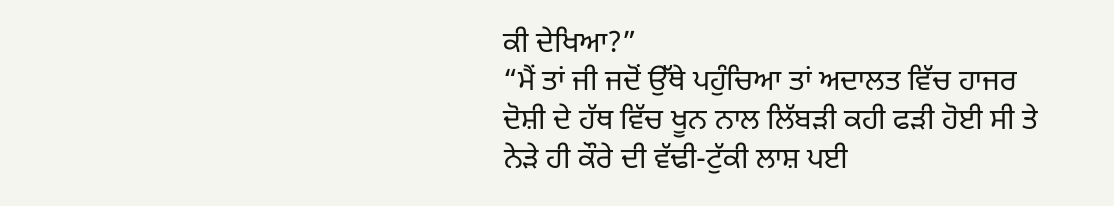ਕੀ ਦੇਖਿਆ?”
“ਮੈਂ ਤਾਂ ਜੀ ਜਦੋਂ ਉੱਥੇ ਪਹੁੰਚਿਆ ਤਾਂ ਅਦਾਲਤ ਵਿੱਚ ਹਾਜਰ ਦੋਸ਼ੀ ਦੇ ਹੱਥ ਵਿੱਚ ਖੂਨ ਨਾਲ ਲਿੱਬੜੀ ਕਹੀ ਫੜੀ ਹੋਈ ਸੀ ਤੇ ਨੇੜੇ ਹੀ ਕੌਰੇ ਦੀ ਵੱਢੀ-ਟੁੱਕੀ ਲਾਸ਼ ਪਈ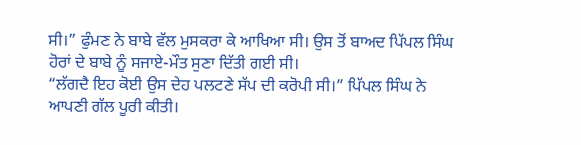ਸੀ।” ਫੁੰਮਣ ਨੇ ਬਾਬੇ ਵੱਲ ਮੁਸਕਰਾ ਕੇ ਆਖਿਆ ਸੀ। ਉਸ ਤੋਂ ਬਾਅਦ ਪਿੱਪਲ ਸਿੰਘ ਹੋਰਾਂ ਦੇ ਬਾਬੇ ਨੂੰ ਸਜਾਏ-ਮੌਤ ਸੁਣਾ ਦਿੱਤੀ ਗਈ ਸੀ।
“ਲੱਗਦੈ ਇਹ ਕੋਈ ਉਸ ਦੇਹ ਪਲਟਣੇ ਸੱਪ ਦੀ ਕਰੋਪੀ ਸੀ।” ਪਿੱਪਲ ਸਿੰਘ ਨੇ ਆਪਣੀ ਗੱਲ ਪੂਰੀ ਕੀਤੀ।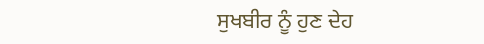ਸੁਖਬੀਰ ਨੂੰ ਹੁਣ ਦੇਹ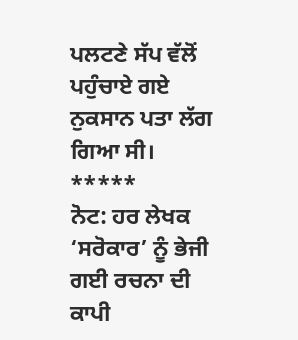ਪਲਟਣੇ ਸੱਪ ਵੱਲੋਂ ਪਹੁੰਚਾਏ ਗਏ ਨੁਕਸਾਨ ਪਤਾ ਲੱਗ ਗਿਆ ਸੀ।
*****
ਨੋਟ: ਹਰ ਲੇਖਕ ‘ਸਰੋਕਾਰ’ ਨੂੰ ਭੇਜੀ ਗਈ ਰਚਨਾ ਦੀ ਕਾਪੀ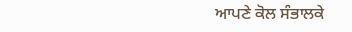ਆਪਣੇ ਕੋਲ ਸੰਭਾਲਕੇ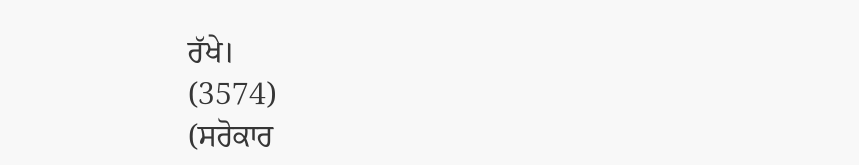ਰੱਖੇ।
(3574)
(ਸਰੋਕਾਰ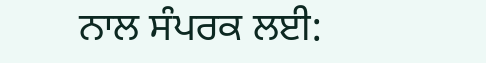ਨਾਲ ਸੰਪਰਕ ਲਈ: